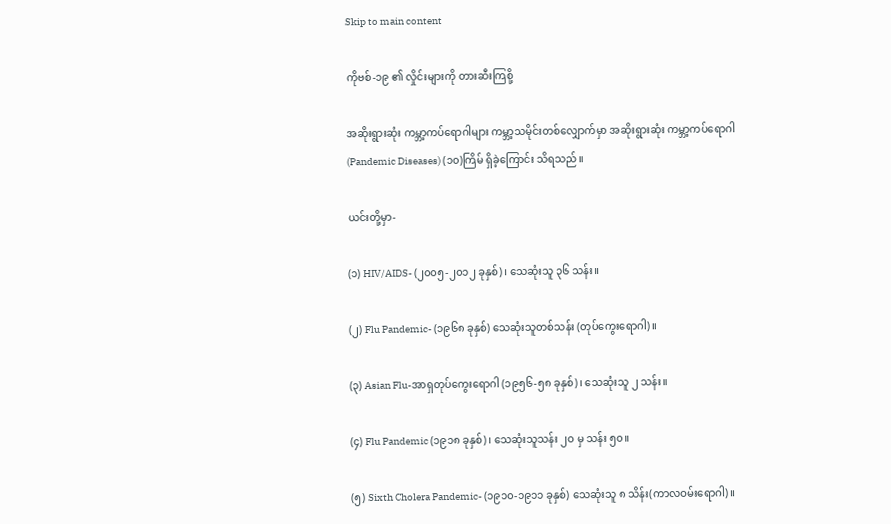Skip to main content

ကိုဗစ်-၁၉ ၏ လှိုင်းများကို တားဆီးကြစို့

အဆိုးရွားဆုံး ကမ္ဘာ့ကပ်ရောဂါများ ကမ္ဘာ့သမိုင်းတစ်လျှောက်မှာ အဆိုးရွားဆုံး ကမ္ဘာ့ကပ်ရောဂါ (Pandemic Diseases) (၁၀)ကြိမ် ရှိခဲ့ကြောင်း သိရသည်။

ယင်းတို့မှာ-

(၁) HIV/AIDS- (၂၀၀၅-၂၀၁၂ ခုနှစ်)၊ သေဆုံးသူ ၃၆ သန်း။

(၂) Flu Pandemic- (၁၉၆၈ ခုနှစ်) သေဆုံးသူတစ်သန်း (တုပ်ကွေးရောဂါ)။

(၃) Asian Flu-အာရှတုပ်ကွေးရောဂါ (၁၉၅၆-၅၈ ခုနှစ်)၊ သေဆုံးသူ ၂ သန်း။

(၄) Flu Pandemic (၁၉၁၈ ခုနှစ်)၊ သေဆုံးသူသန်း ၂ဝ မှ သန်း ၅၀။

(၅) Sixth Cholera Pandemic- (၁၉၁၀-၁၉၁၁ ခုနှစ်) သေဆုံးသူ ၈ သိန်း(ကာလဝမ်းရောဂါ)။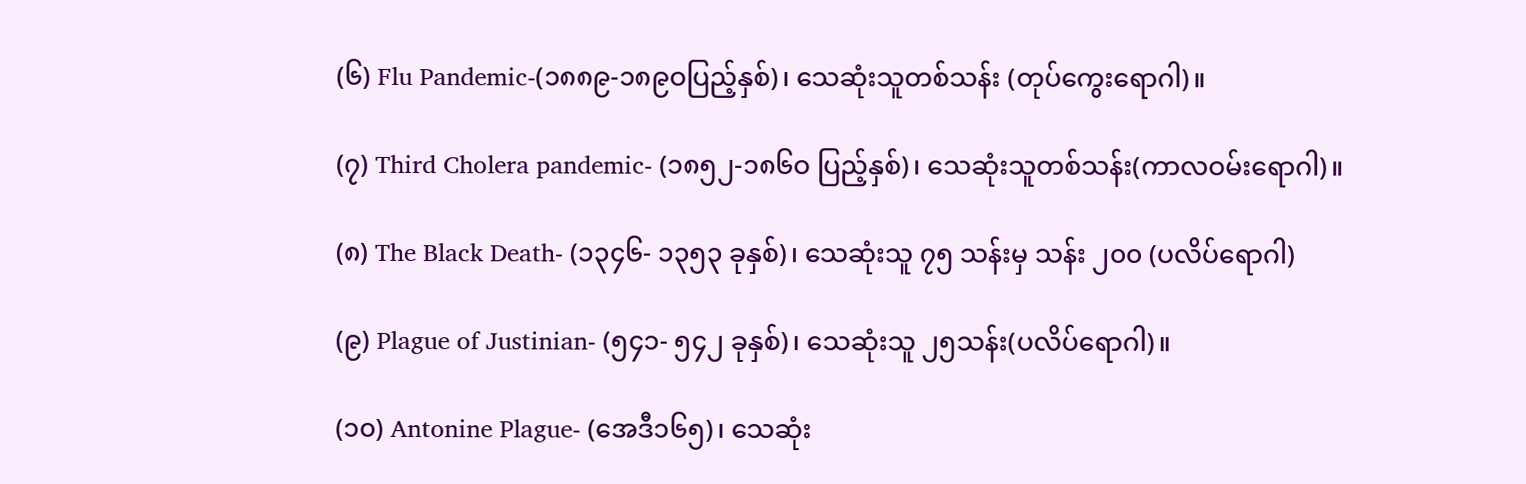(၆) Flu Pandemic-(၁၈၈၉-၁၈၉ဝပြည့်နှစ်)၊ သေဆုံးသူတစ်သန်း (တုပ်ကွေးရောဂါ)။

(၇) Third Cholera pandemic- (၁၈၅၂-၁၈၆ဝ ပြည့်နှစ်)၊ သေဆုံးသူတစ်သန်း(ကာလဝမ်းရောဂါ)။

(၈) The Black Death- (၁၃၄၆- ၁၃၅၃ ခုနှစ်)၊ သေဆုံးသူ ၇၅ သန်းမှ သန်း ၂၀၀ (ပလိပ်ရောဂါ)

(၉) Plague of Justinian- (၅၄၁- ၅၄၂ ခုနှစ်)၊ သေဆုံးသူ ၂၅သန်း(ပလိပ်ရောဂါ)။

(၁၀) Antonine Plague- (အေဒီ၁၆၅)၊ သေဆုံး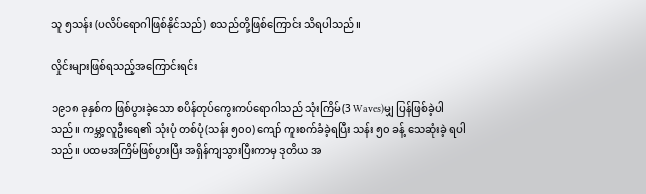သူ ၅သန်း (ပလိပ်ရောဂါဖြစ်နိုင်သည်) စသည်တို့ဖြစ်ကြောင်း သိရပါသည်။

လှိုင်းများဖြစ်ရသည့်အကြောင်းရင်း

၁၉၁၈ ခုနှစ်က ဖြစ်ပွားခဲ့သော စပိန်တုပ်ကွေးကပ်ရောဂါသည် သုံးကြိမ်(3 Waves)မျှ ပြန်ဖြစ်ခဲ့ပါသည်။ ကမ္ဘာ့လူဦးရေ၏ သုံးပုံ တစ်ပုံ(သန်း ၅၀၀) ကျော် ကူးစက်ခံခဲ့ရပြီး သန်း ၅၀ ခန့် သေဆုံးခဲ့ ရပါသည်။ ပထမအကြိမ်ဖြစ်ပွားပြီး အရှိန်ကျသွားပြီးကာမှ ဒုတိယ အ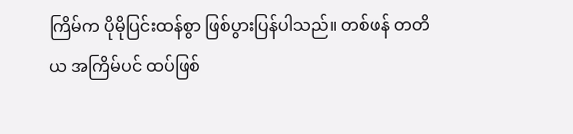ကြိမ်က ပိုမိုပြင်းထန်စွာ ဖြစ်ပွားပြန်ပါသည်။ တစ်ဖန် တတိယ အကြိမ်ပင် ထပ်ဖြစ်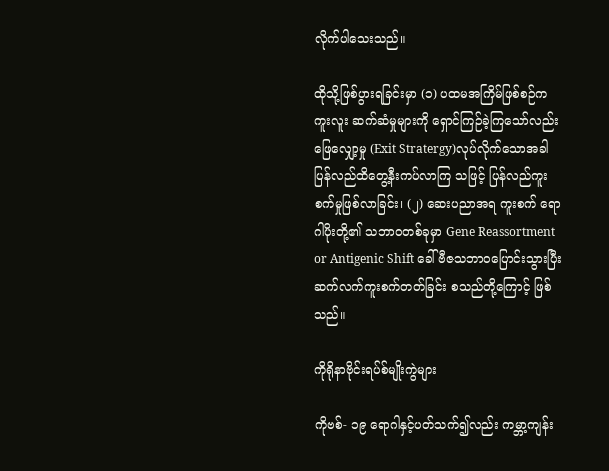လိုက်ပါသေးသည်။

ထိုသို့ဖြစ်ပွားရခြင်းမှာ (၁) ပထမအကြိမ်ဖြစ်စဉ်က ကူးလူး ဆက်ဆံမှုများကို ရှောင်ကြဉ်ခဲ့ကြသော်လည်း ဖြေလျှော့မှု (Exit Stratergy)လုပ်လိုက်သောအခါ ပြန်လည်ထိတွေ့နီးကပ်လာကြ သဖြင့် ပြန်လည်ကူးစက်မှုဖြစ်လာခြင်း၊ (၂) ဆေးပညာအရ ကူးစက် ရောဂါပိုးတို့၏ သဘာဝတစ်ခုမှာ Gene Reassortment or Antigenic Shift ခေါ် ဗီဇသဘာဝပြောင်းသွားပြီး ဆက်လက်ကူးစက်တတ်ခြင်း စသည်တို့ကြောင့် ဖြစ်သည်။

ကိုရိုနာဗိုင်းရပ်စ်မျိုးကွဲများ

ကိုဗစ်- ၁၉ ရောဂါနှင့်ပတ်သက်၍လည်း ကမ္ဘာ့ကျန်း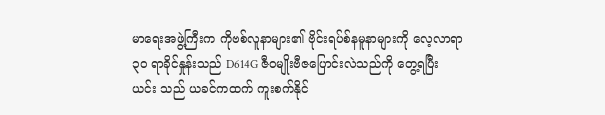မာရေးအဖွဲ့ကြီးက ကိုဗစ်လူနာများ၏ ဗိုင်းရပ်စ်နမူနာများကို လေ့လာရာ ၃၀ ရာခိုင်နှုန်းသည် D614G ဇီဝမျိုးဗီဇပြောင်းလဲသည်ကို တွေ့ရပြီး ယင်း သည် ယခင်ကထက် ကူးစက်နိုင်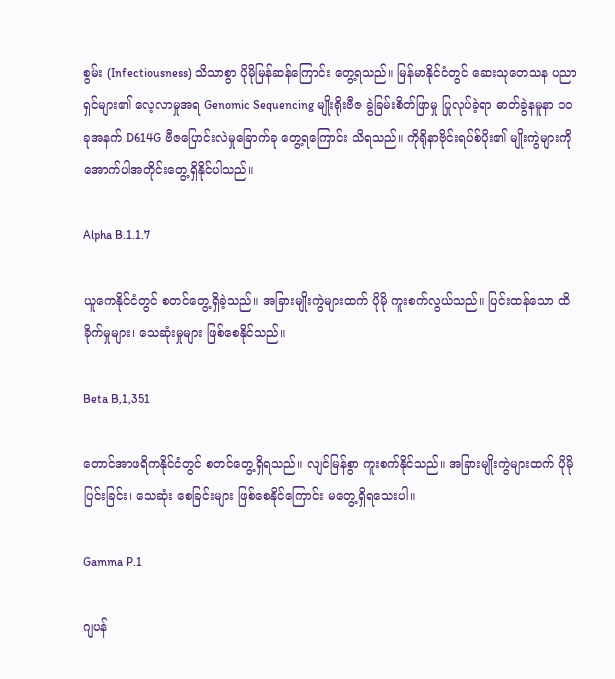စွမ်း (Infectiousness) သိသာစွာ ပိုမိုမြန်ဆန်ကြောင်း တွေ့ရသည်။ မြန်မာနိုင်ငံတွင် ဆေးသုတေသန ပညာရှင်များ၏ လေ့လာမှုအရ Genomic Sequencing မျိုးရိုးဗီဇ ခွဲခြမ်းစိတ်ဖြာမှု ပြုလုပ်ခဲ့ရာ ဓာတ်ခွဲနမူနာ ၁၀ ခုအနက် D614G ဗီဇပြောင်းလဲမှုခြောက်ခု တွေ့ရကြောင်း သိရသည်။ ကိုရိုနာဗိုင်းရပ်စ်ပိုး၏ မျိုးကွဲများကို အောက်ပါအတိုင်းတွေ့ရှိနိုင်ပါသည်။

Alpha B.1.1.7

ယူကေနိုင်ငံတွင် စတင်တွေ့ရှိခဲ့သည်။ အခြားမျိုးကွဲများထက် ပိုမို ကူးစက်လွယ်သည်။ ပြင်းထန်သော ထိခိုက်မှုများ၊ သေဆုံးမှုများ ဖြစ်စေနိုင်သည်။

Beta B,1,351

တောင်အာဖရိကနိုင်ငံတွင် စတင်တွေ့ရှိရသည်။ လျင်မြန်စွာ ကူးစက်နိုင်သည်။ အခြားမျိုးကွဲများထက် ပိုမိုပြင်းခြင်း၊ သေဆုံး စေခြင်းများ ဖြစ်စေနိုင်ကြောင်း မတွေ့ရှိရသေးပါ။

Gamma P.1

ဂျပန်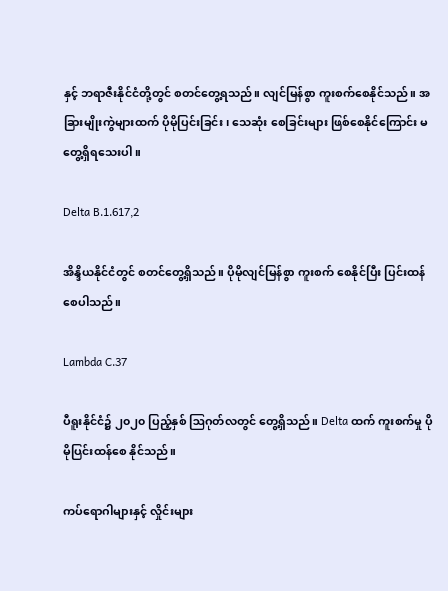နှင့် ဘရာဇီးနိုင်ငံတို့တွင် စတင်တွေ့ရသည်။ လျင်မြန်စွာ ကူးစက်စေနိုင်သည်။ အခြားမျိုးကွဲများထက် ပိုမိုပြင်းခြင်း၊ သေဆုံး စေခြင်းများ ဖြစ်စေနိုင်ကြောင်း မတွေ့ရှိရသေးပါ။

Delta B.1.617,2

အိန္ဒိယနိုင်ငံတွင် စတင်တွေ့ရှိသည်။ ပိုမိုလျင်မြန်စွာ ကူးစက် စေနိုင်ပြီး ပြင်းထန်စေပါသည်။

Lambda C.37

ပီရူးနိုင်ငံ၌ ၂၀၂၀ ပြည့်နှစ် ဩဂုတ်လတွင် တွေ့ရှိသည်။ Delta ထက် ကူးစက်မှု ပိုမိုပြင်းထန်စေ နိုင်သည်။

ကပ်ရောဂါများနှင့် လှိုင်းများ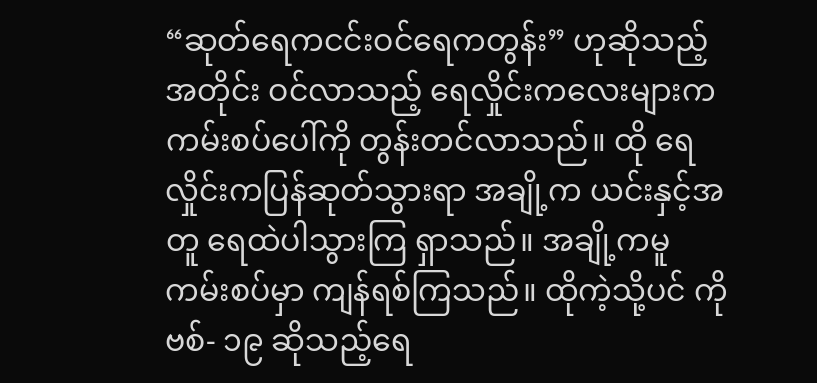“ဆုတ်ရေကငင်းဝင်ရေကတွန်း” ဟုဆိုသည့်အတိုင်း ဝင်လာသည့် ရေလှိုင်းကလေးများက ကမ်းစပ်ပေါ်ကို တွန်းတင်လာသည်။ ထို ရေလှိုင်းကပြန်ဆုတ်သွားရာ အချို့က ယင်းနှင့်အတူ ရေထဲပါသွားကြ ရှာသည်။ အချို့ကမူ ကမ်းစပ်မှာ ကျန်ရစ်ကြသည်။ ထိုကဲ့သို့ပင် ကိုဗစ်- ၁၉ ဆိုသည့်ရေ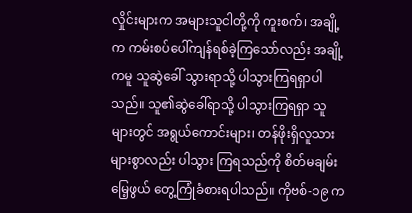လှိုင်းများက အများသူငါတို့ကို ကူးစက်၊ အချို့က ကမ်းစပ်ပေါ်ကျန်ရစ်ခဲ့ကြသော်လည်း အချို့ ကမူ သူဆွဲခေါ် သွားရာသို့ ပါသွားကြရရှာပါသည်။ သူ၏ဆွဲခေါ်ရာသို့ ပါသွားကြရရှာ သူများတွင် အရွယ်ကောင်းများ၊ တန်ဖိုးရှိလူသားများစွာလည်း ပါသွား ကြရသည်ကို စိတ်မချမ်းမြေ့ဖွယ် တွေ့ကြုံခံစားရပါသည်။ ကိုဗစ်-၁၉ က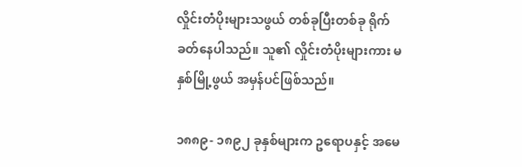လှိုင်းတံပိုးများသဖွယ် တစ်ခုပြီးတစ်ခု ရိုက်ခတ်နေပါသည်။ သူ၏ လှိုင်းတံပိုးများကား မနှစ်မြို့ဖွယ် အမှန်ပင်ဖြစ်သည်။

၁၈၈၉- ၁၈၉၂ ခုနှစ်များက ဥရောပနှင့် အမေ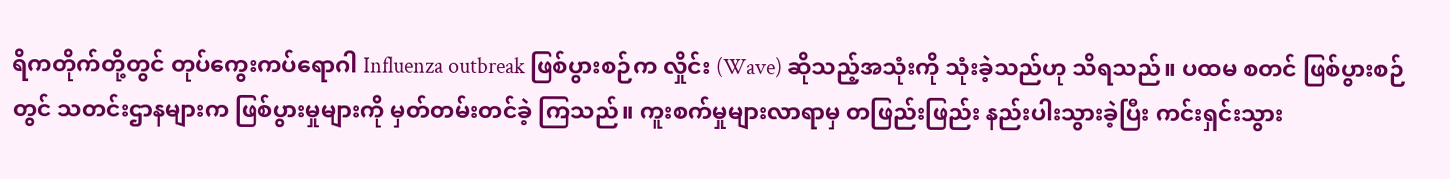ရိကတိုက်တို့တွင် တုပ်ကွေးကပ်ရောဂါ Influenza outbreak ဖြစ်ပွားစဉ်က လှိုင်း (Wave) ဆိုသည့်အသုံးကို သုံးခဲ့သည်ဟု သိရသည်။ ပထမ စတင် ဖြစ်ပွားစဉ်တွင် သတင်းဌာနများက ဖြစ်ပွားမှုများကို မှတ်တမ်းတင်ခဲ့ ကြသည်။ ကူးစက်မှုများလာရာမှ တဖြည်းဖြည်း နည်းပါးသွားခဲ့ပြီး ကင်းရှင်းသွား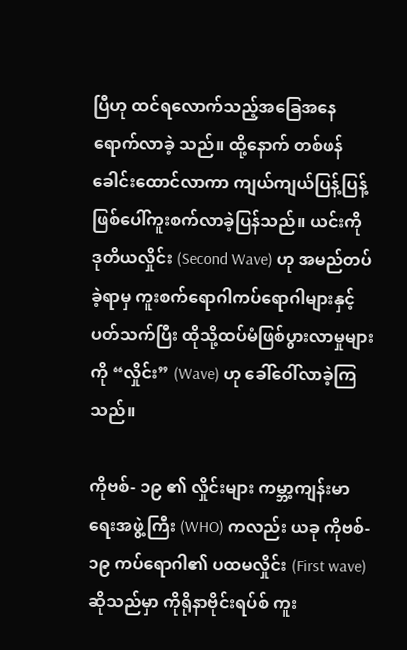ပြီဟု ထင်ရလောက်သည့်အခြေအနေ ရောက်လာခဲ့ သည်။ ထို့နောက် တစ်ဖန်ခေါင်းထောင်လာကာ ကျယ်ကျယ်ပြန့်ပြန့် ဖြစ်ပေါ်ကူးစက်လာခဲ့ပြန်သည်။ ယင်းကို ဒုတိယလှိုင်း (Second Wave) ဟု အမည်တပ်ခဲ့ရာမှ ကူးစက်ရောဂါကပ်ရောဂါများနှင့် ပတ်သက်ပြီး ထိုသို့ထပ်မံဖြစ်ပွားလာမှုများကို “လှိုင်း” (Wave) ဟု ခေါ်ဝေါ်လာခဲ့ကြသည်။

ကိုဗစ်- ၁၉ ၏ လှိုင်းများ ကမ္ဘာ့ကျန်းမာရေးအဖွဲ့ကြီး (WHO) ကလည်း ယခု ကိုဗစ်- ၁၉ ကပ်ရောဂါ၏ ပထမလှိုင်း (First wave) ဆိုသည်မှာ ကိုရိုနာဗိုင်းရပ်စ် ကူး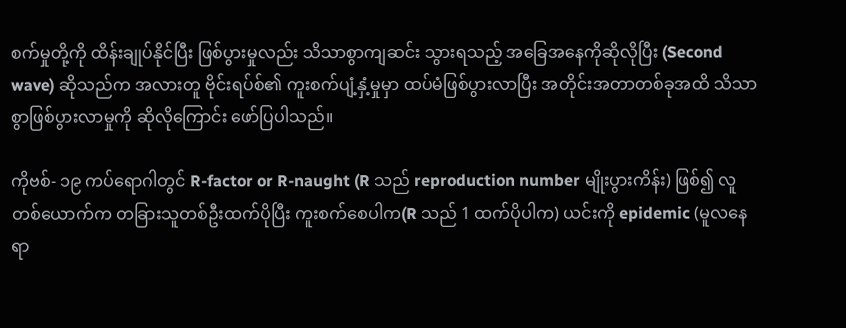စက်မှုတို့ကို ထိန်းချုပ်နိုင်ပြီး ဖြစ်ပွားမှုလည်း သိသာစွာကျဆင်း သွားရသည့် အခြေအနေကိုဆိုလိုပြီး (Second wave) ဆိုသည်က အလားတူ ဗိုင်းရပ်စ်၏ ကူးစက်ပျံ့နှံ့မှုမှာ ထပ်မံဖြစ်ပွားလာပြီး အတိုင်းအတာတစ်ခုအထိ သိသာစွာဖြစ်ပွားလာမှုကို ဆိုလိုကြောင်း ဖော်ပြပါသည်။

ကိုဗစ်- ၁၉ ကပ်ရောဂါတွင် R-factor or R-naught (R သည် reproduction number မျိုးပွားကိန်း) ဖြစ်၍ လူတစ်ယောက်က တခြားသူတစ်ဦးထက်ပိုပြီး ကူးစက်စေပါက(R သည် 1 ထက်ပိုပါက) ယင်းကို epidemic (မူလနေရာ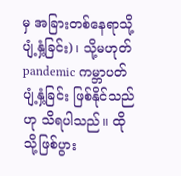မှ အခြားတစ်နေရာသို့ပျံ့နှံ့ခြင်း)၊ သို့မဟုတ် pandemic ကမ္ဘာပတ်ပျံ့နှံ့ခြင်း ဖြစ်နိုင်သည်ဟု သိရပါသည်။ ထိုသို့ဖြစ်ပွား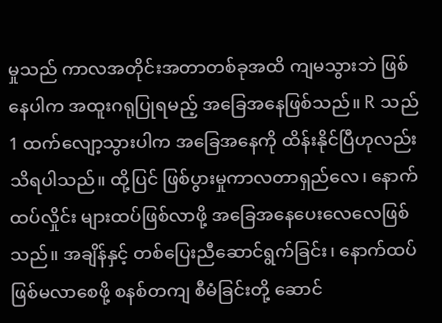မှုသည် ကာလအတိုင်းအတာတစ်ခုအထိ ကျမသွားဘဲ ဖြစ်နေပါက အထူးဂရုပြုရမည့် အခြေအနေဖြစ်သည်။ R သည် 1 ထက်လျော့သွားပါက အခြေအနေကို ထိန်းနိုင်ပြီဟုလည်း သိရပါသည်။ ထို့ပြင် ဖြစ်ပွားမှုကာလတာရှည်လေ၊ နောက်ထပ်လှိုင်း များထပ်ဖြစ်လာဖို့ အခြေအနေပေးလေလေဖြစ်သည်။ အချိန်နှင့် တစ်ပြေးညီဆောင်ရွက်ခြင်း၊ နောက်ထပ်ဖြစ်မလာစေဖို့ စနစ်တကျ စီမံခြင်းတို့ ဆောင်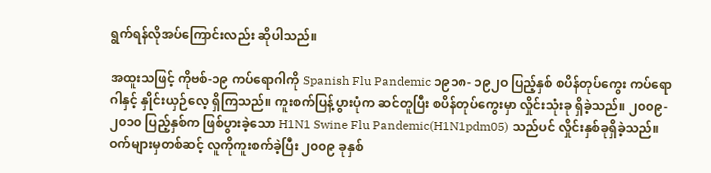ရွက်ရန်လိုအပ်ကြောင်းလည်း ဆိုပါသည်။

အထူးသဖြင့် ကိုဗစ်-၁၉ ကပ်ရောဂါကို Spanish Flu Pandemic ၁၉၁၈- ၁၉၂ဝ ပြည့်နှစ် စပိန်တုပ်ကွေး ကပ်ရောဂါနှင့် နှိုင်းယှဉ်လေ့ ရှိကြသည်။ ကူးစက်ပြန့်ပွားပုံက ဆင်တူပြီး စပိန်တုပ်ကွေးမှာ လှိုင်းသုံးခု ရှိခဲ့သည်။ ၂၀၀၉- ၂၀၁၀ ပြည့်နှစ်က ဖြစ်ပွားခဲ့သော H1N1 Swine Flu Pandemic(H1N1pdm05) သည်ပင် လှိုင်းနှစ်ခုရှိခဲ့သည်။ ဝက်များမှတစ်ဆင့် လူကိုကူးစက်ခဲ့ပြီး ၂၀၀၉ ခုနှစ်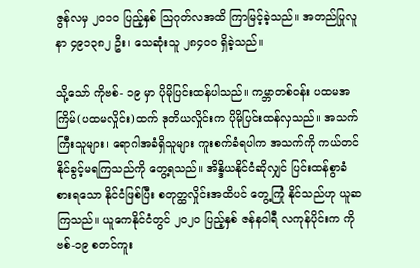ဇွန်လမှ ၂၀၁၀ ပြည့်နှစ် သြဂုတ်လအထိ ကြာမြင့်ခဲ့သည်။ အတည်ပြုလူနာ ၄၉၁၃၈၂ ဦး၊ သေဆုံးသူ ၂၈၄ဝဝ ရှိခဲ့သည်။

သို့သော် ကိုဗစ်- ၁၉ မှာ ပိုမိုပြင်းထန်ပါသည်။ ကမ္ဘာတစ်ဝန်း ပထမအကြိမ်(ပထမလှိုင်း)ထက် ဒုတိယလှိုင်းက ပိုမိုပြင်းထန်လှသည်။ အသက်ကြီးသူများ၊ ရောဂါအခံရှိသူများ ကူးစက်ခံရပါက အသက်ကို ကယ်တင်နိုင်ခွင့်မရကြသည်ကို တွေ့ရသည်။ အိန္ဒိယနိုင်ငံဆိုလျှင် ပြင်းထန်စွာခံစားရသော နိုင်ငံဖြစ်ပြီး စတုတ္ထလှိုင်းအထိပင် တွေ့ကြုံ နိုင်သည်ဟု ယူဆကြသည်။ ယူကေနိုင်ငံတွင် ၂၀၂၀ ပြည့်နှစ် ဇန်နဝါရီ လကုန်ပိုင်းက ကိုဗစ်-၁၉ စတင်ကူး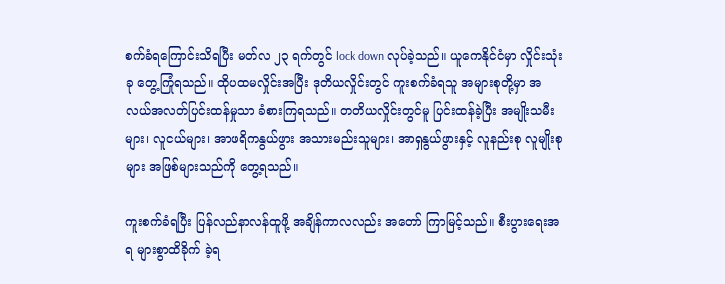စက်ခံရကြောင်းသိရပြီး မတ်လ ၂၃ ရက်တွင် lock down လုပ်ခဲ့သည်။ ယူကေနိုင်ငံမှာ လှိုင်းသုံးခု တွေ့ကြုံရသည်။ ထိုပထမလှိုင်းအပြီး ဒုတိယလှိုင်းတွင် ကူးစက်ခံရသူ အများစုတို့မှာ အလယ်အလတ်ပြင်းထန်မှုသာ ခံစားကြရသည်။ တတိယလှိုင်းတွင်မူ ပြင်းထန်ခဲ့ပြီး အမျိုးသမီးများ၊ လူငယ်များ၊ အာဖရိကနွယ်ဖွား အသားမည်းသူများ၊ အာရှနွယ်ဖွားနှင့် လူနည်းစု လူမျိုးစုများ အဖြစ်များသည်ကို တွေ့ရသည်။

ကူးစက်ခံရပြီး ပြန်လည်နာလန်ထူဖို့ အချိန်ကာလလည်း အတော် ကြာမြင့်သည်။ စီးပွားရေးအရ များစွာထိခိုက် ခဲ့ရ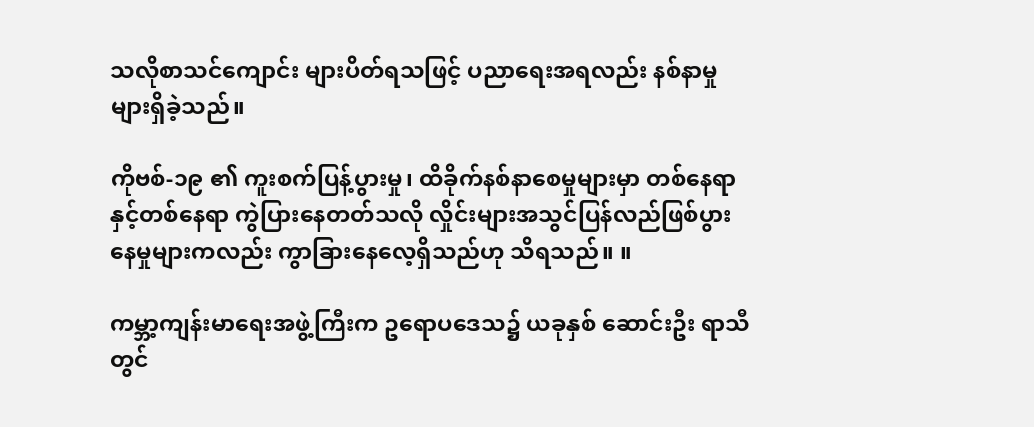သလိုစာသင်ကျောင်း များပိတ်ရသဖြင့် ပညာရေးအရလည်း နစ်နာမှုများရှိခဲ့သည်။

ကိုဗစ်-၁၉ ၏ ကူးစက်ပြန့်ပွားမှု၊ ထိခိုက်နစ်နာစေမှုများမှာ တစ်နေရာ နှင့်တစ်နေရာ ကွဲပြားနေတတ်သလို လှိုင်းများအသွင်ပြန်လည်ဖြစ်ပွား နေမှုများကလည်း ကွာခြားနေလေ့ရှိသည်ဟု သိရသည်။ ။

ကမ္ဘာ့ကျန်းမာရေးအဖွဲ့ကြီးက ဥရောပဒေသ၌ ယခုနှစ် ဆောင်းဦး ရာသီတွင်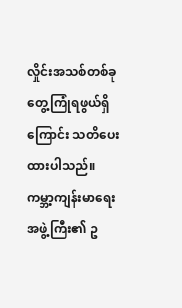လှိုင်းအသစ်တစ်ခု တွေ့ကြုံရဖွယ်ရှိကြောင်း သတိပေးထားပါသည်။ ကမ္ဘာ့ကျန်းမာရေးအဖွဲ့ကြီး၏ ဥ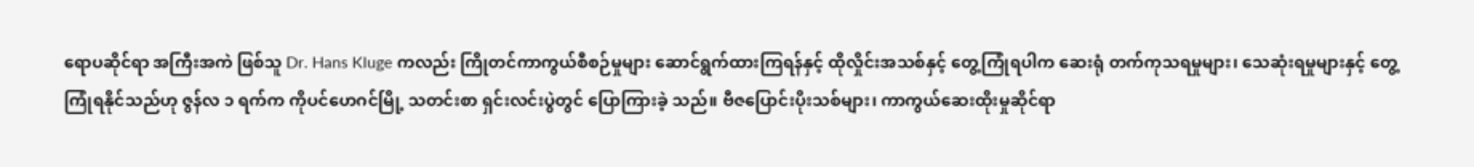ရောပဆိုင်ရာ အကြီးအကဲ ဖြစ်သူ Dr. Hans Kluge ကလည်း ကြိုတင်ကာကွယ်စီစဉ်မှုများ ဆောင်ရွက်ထားကြရန်နှင့် ထိုလှိုင်းအသစ်နှင့် တွေ့ကြုံရပါက ဆေးရုံ တက်ကုသရမှုများ၊ သေဆုံးရမှုများနှင့် တွေ့ကြုံရနိုင်သည်ဟု ဇွန်လ ၁ ရက်က ကိုပင်ဟေဂင်မြို့ သတင်းစာ ရှင်းလင်းပွဲတွင် ပြောကြားခဲ့ သည်။ ဗီဇပြောင်းပိုးသစ်များ၊ ကာကွယ်ဆေးထိုးမှုဆိုင်ရာ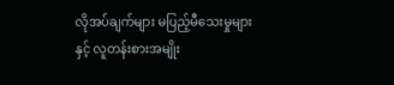လိုအပ်ချက်များ မပြည့်မီသေးမှုများနှင့် လူတန်းစားအမျိုး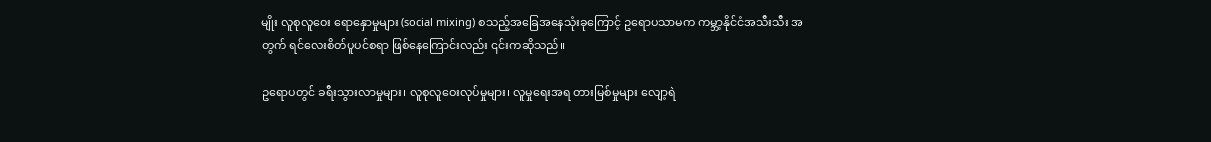မျိုး လူစုလူဝေး ရောနှောမှုများ (social mixing) စသည့်အခြေအနေသုံးခုကြောင့် ဥရောပသာမက ကမ္ဘာ့နိုင်ငံအသီးသီး အတွက် ရင်လေးစိတ်ပူပင်စရာ ဖြစ်နေကြောင်းလည်း ၎င်းကဆိုသည်။

ဥရောပတွင် ခရီးသွားလာမှုများ၊ လူစုလူဝေးလုပ်မှုများ၊ လူမှုရေးအရ တားမြစ်မှုများ လျော့ရဲ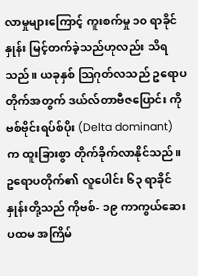လာမှုများကြောင့် ကူးစက်မှု ၁၀ ရာခိုင်နှုန်း မြင့်တက်ခဲ့သည်ဟုလည်း သိရသည်။ ယခုနှစ် သြဂုတ်လသည် ဥရောပတိုက်အတွက် ဒယ်လ်တာဗီဇပြောင်း ကိုဗစ်ဗိုင်းရပ်စ်ပိုး (Delta dominant) က ထူးခြားစွာ တိုက်ခိုက်လာနိုင်သည်။ ဥရောပတိုက်၏ လူပေါင်း ၆၃ ရာခိုင်နှုန်းတို့သည် ကိုဗစ်- ၁၉ ကာကွယ်ဆေး ပထမ အကြိမ်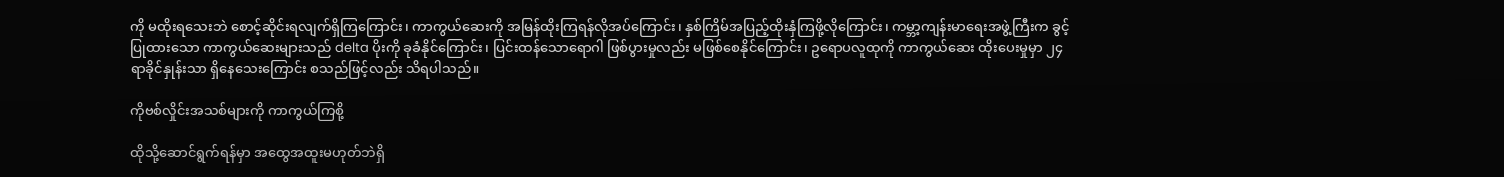ကို မထိုးရသေးဘဲ စောင့်ဆိုင်းရလျက်ရှိကြကြောင်း၊ ကာကွယ်ဆေးကို အမြန်ထိုးကြရန်လိုအပ်ကြောင်း၊ နှစ်ကြိမ်အပြည့်ထိုးနှံကြဖို့လိုကြောင်း၊ ကမ္ဘာ့ကျန်းမာရေးအဖွဲ့ကြီးက ခွင့်ပြုထားသော ကာကွယ်ဆေးများသည် delta ပိုးကို ခုခံနိုင်ကြောင်း၊ ပြင်းထန်သောရောဂါ ဖြစ်ပွားမှုလည်း မဖြစ်စေနိုင်ကြောင်း၊ ဥရောပလူထုကို ကာကွယ်ဆေး ထိုးပေးမှုမှာ ၂၄ ရာခိုင်နှုန်းသာ ရှိနေသေးကြောင်း စသည်ဖြင့်လည်း သိရပါသည်။

ကိုဗစ်လှိုင်းအသစ်များကို ကာကွယ်ကြစို့

ထိုသို့ဆောင်ရွက်ရန်မှာ အထွေအထူးမဟုတ်ဘဲရှိ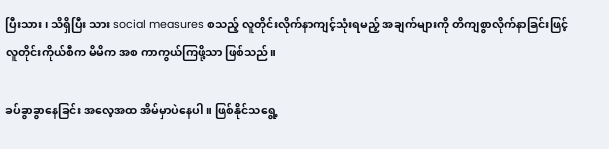ပြီးသား၊ သိရှိပြီး သား social measures စသည့် လူတိုင်းလိုက်နာကျင့်သုံးရမည့် အချက်များကို တိကျစွာလိုက်နာခြင်းဖြင့် လူတိုင်းကိုယ်စီက မိမိက အစ ကာကွယ်ကြဖို့သာ ဖြစ်သည်။

ခပ်ခွာခွာနေခြင်း အလေ့အထ အိမ်မှာပဲနေပါ။ ဖြစ်နိုင်သရွေ့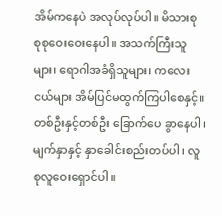အိမ်ကနေပဲ အလုပ်လုပ်ပါ။ မိသားစု စုစုဝေးဝေးနေပါ။ အသက်ကြီးသူများ၊ ရောဂါအခံရှိသူများ၊ ကလေး ငယ်များ အိမ်ပြင်မထွက်ကြပါစေနှင့်။ တစ်ဦးနှင့်တစ်ဦး ခြောက်ပေ ခွာနေပါ၊ မျက်နှာနှင့် နှာခေါင်းစည်းတပ်ပါ၊ လူစုလူဝေးရှောင်ပါ။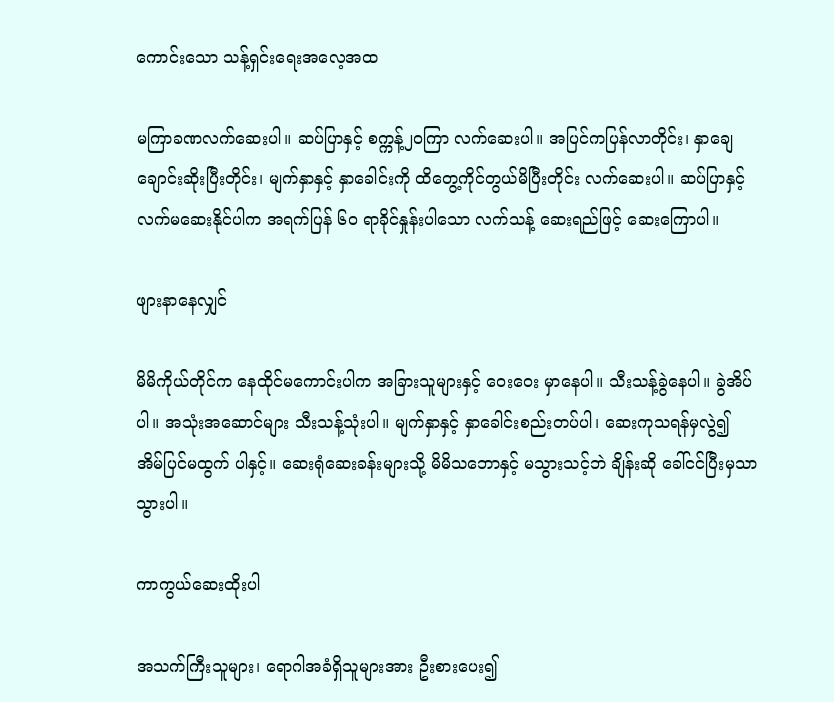ကောင်းသော သန့်ရှင်းရေးအလေ့အထ

မကြာခဏလက်ဆေးပါ။ ဆပ်ပြာနှင့် စက္ကန့်၂၀ကြာ လက်ဆေးပါ။ အပြင်ကပြန်လာတိုင်း၊ နှာချေချောင်းဆိုးပြီးတိုင်း၊ မျက်နှာနှင့် နှာခေါင်းကို ထိတွေ့ကိုင်တွယ်မိပြီးတိုင်း လက်ဆေးပါ။ ဆပ်ပြာနှင့် လက်မဆေးနိုင်ပါက အရက်ပြန် ၆၀ ရာခိုင်နှုန်းပါသော လက်သန့် ဆေးရည်ဖြင့် ဆေးကြောပါ။

ဖျားနာနေလျှင်

မိမိကိုယ်တိုင်က နေထိုင်မကောင်းပါက အခြားသူများနှင့် ဝေးဝေး မှာနေပါ။ သီးသန့်ခွဲနေပါ။ ခွဲအိပ်ပါ။ အသုံးအဆောင်များ သီးသန့်သုံးပါ။ မျက်နှာနှင့် နှာခေါင်းစည်းတပ်ပါ၊ ဆေးကုသရန်မှလွဲ၍ အိမ်ပြင်မထွက် ပါနှင့်။ ဆေးရုံဆေးခန်းများသို့ မိမိသဘောနှင့် မသွားသင့်ဘဲ ချိန်းဆို ခေါ်ငင်ပြီးမှသာ သွားပါ။

ကာကွယ်ဆေးထိုးပါ

အသက်ကြီးသူများ၊ ရောဂါအခံရှိသူများအား ဦးစားပေး၍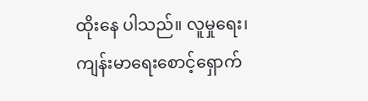ထိုးနေ ပါသည်။ လူမှုရေး၊ ကျန်းမာရေးစောင့်ရှောက်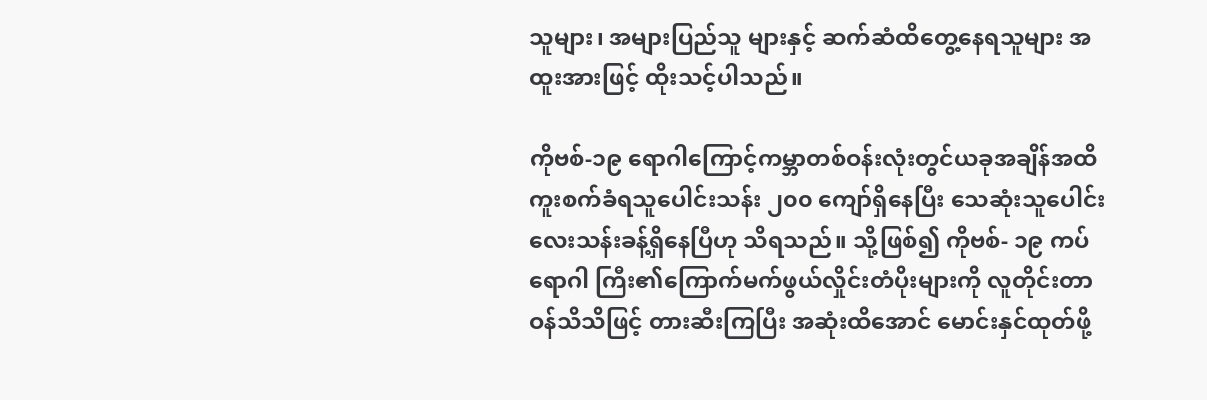သူများ၊ အများပြည်သူ များနှင့် ဆက်ဆံထိတွေ့နေရသူများ အထူးအားဖြင့် ထိုးသင့်ပါသည်။

ကိုဗစ်-၁၉ ရောဂါကြောင့်ကမ္ဘာတစ်ဝန်းလုံးတွင်ယခုအချိန်အထိ ကူးစက်ခံရသူပေါင်းသန်း ၂၀၀ ကျော်ရှိနေပြီး သေဆုံးသူပေါင်း လေးသန်းခန့်ရှိနေပြီဟု သိရသည်။ သို့ဖြစ်၍ ကိုဗစ်- ၁၉ ကပ်ရောဂါ ကြီး၏ကြောက်မက်ဖွယ်လှိုင်းတံပိုးများကို လူတိုင်းတာဝန်သိသိဖြင့် တားဆီးကြပြီး အဆုံးထိအောင် မောင်းနှင်ထုတ်ဖို့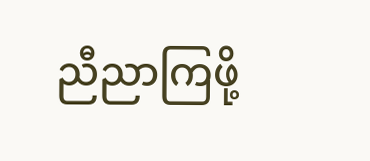ညီညာကြဖို့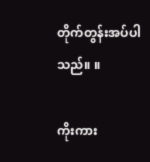တိုက်တွန်းအပ်ပါသည်။ ။

ကိုးကား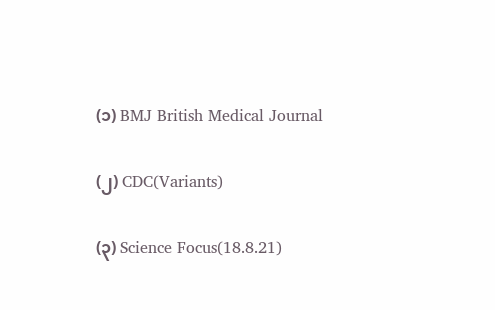(၁) BMJ British Medical Journal

(၂) CDC(Variants)

(၃) Science Focus(18.8.21)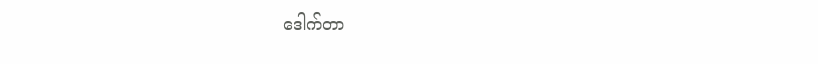ဒေါက်တာ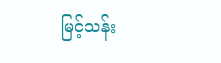မြင့်သန်း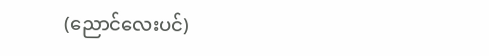(ညောင်လေးပင်)